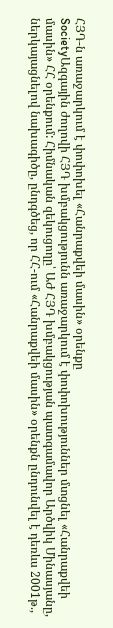ՀՅԴ-ն առաջարկում է փոփոխել «Հանրաքվեի մասին» օրենքը
SocietyԱզգային ժողովի ՀՅԴ խմբակցությունն առաջարկում է փոփոխություններ մտցնել «Հանրաքվեի մասին» ՀՀ օրենքում: Հիմնական զեկուցողը՝ ԱԺ ՀՅԴ խմբակցության պատգամավոր Արծվիկ Մինասյանը, ներկայացնելով նախագիծը, ընդգծեց, որ ՀՀ-ում «Հանրաքվեի մասին» օրենքն ընդունվել է դեռևս 2001թ.,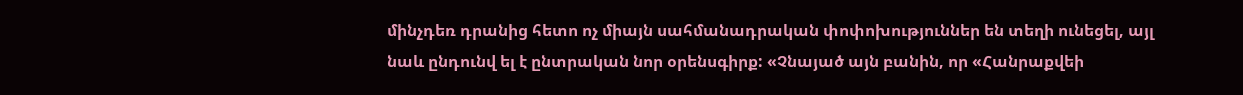մինչդեռ դրանից հետո ոչ միայն սահմանադրական փոփոխություններ են տեղի ունեցել, այլ նաև ընդունվ ել է ընտրական նոր օրենսգիրք: «Չնայած այն բանին, որ «Հանրաքվեի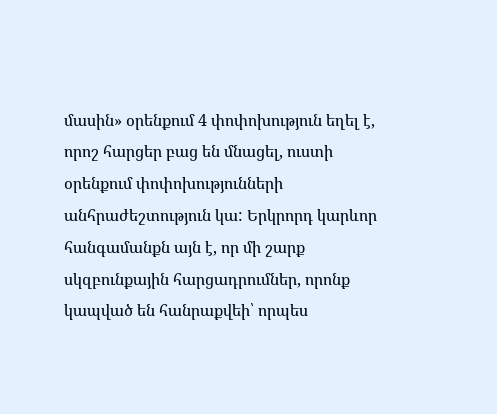մասին» օրենքում 4 փոփոխություն եղել է, որոշ հարցեր բաց են մնացել, ուստի օրենքում փոփոխությունների անհրաժեշտություն կա: Երկրորդ կարևոր հանգամանքն այն է, որ մի շարք սկզբունքային հարցադրումներ, որոնք կապված են հանրաքվեի՝ որպես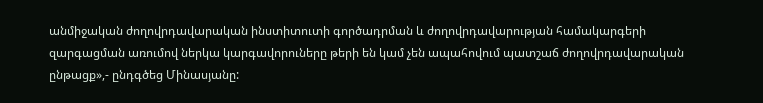անմիջական ժողովրդավարական ինստիտուտի գործադրման և ժողովրդավարության համակարգերի զարգացման առումով ներկա կարգավորուները թերի են կամ չեն ապահովում պատշաճ ժողովրդավարական ընթացք»,- ընդգծեց Մինասյանը: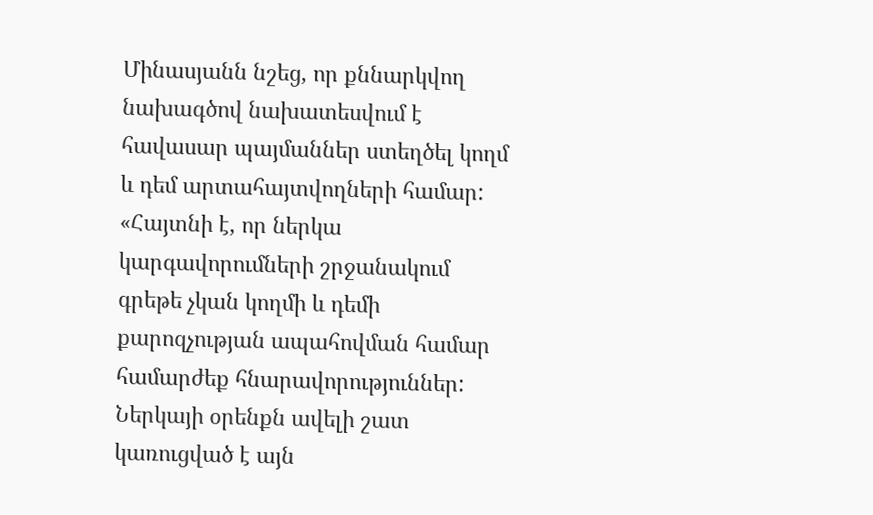Մինասյանն նշեց, որ քննարկվող նախագծով նախատեսվում է հավասար պայմաններ ստեղծել կողմ և դեմ արտահայտվողների համար: «Հայտնի է, որ ներկա կարգավորումների շրջանակում գրեթե չկան կողմի և դեմի քարոզչության ապահովման համար համարժեք հնարավորություններ: Ներկայի օրենքն ավելի շատ կառուցված է այն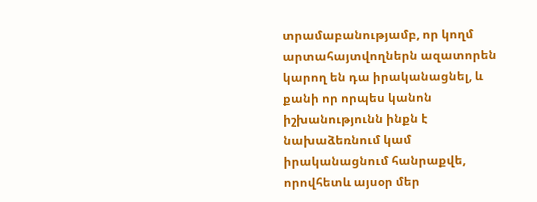տրամաբանությամբ, որ կողմ արտահայտվողներն ազատորեն կարող են դա իրականացնել, և քանի որ որպես կանոն իշխանությունն ինքն է նախաձեռնում կամ իրականացնում հանրաքվե, որովհետև այսօր մեր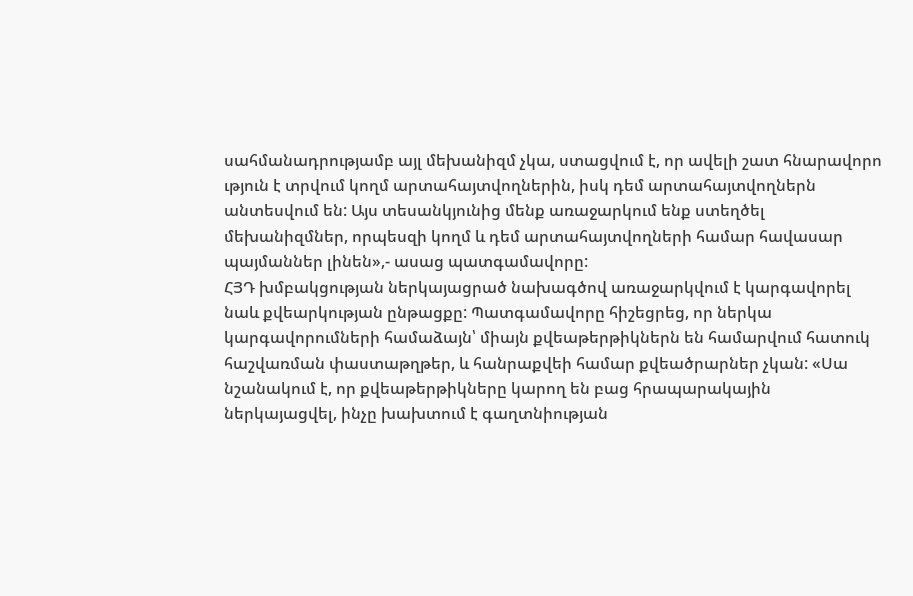սահմանադրությամբ այլ մեխանիզմ չկա, ստացվում է, որ ավելի շատ հնարավորո ւթյուն է տրվում կողմ արտահայտվողներին, իսկ դեմ արտահայտվողներն անտեսվում են: Այս տեսանկյունից մենք առաջարկում ենք ստեղծել մեխանիզմներ, որպեսզի կողմ և դեմ արտահայտվողների համար հավասար պայմաններ լինեն»,- ասաց պատգամավորը:
ՀՅԴ խմբակցության ներկայացրած նախագծով առաջարկվում է կարգավորել նաև քվեարկության ընթացքը: Պատգամավորը հիշեցրեց, որ ներկա կարգավորումների համաձայն՝ միայն քվեաթերթիկներն են համարվում հատուկ հաշվառման փաստաթղթեր, և հանրաքվեի համար քվեածրարներ չկան: «Սա նշանակում է, որ քվեաթերթիկները կարող են բաց հրապարակային ներկայացվել, ինչը խախտում է գաղտնիության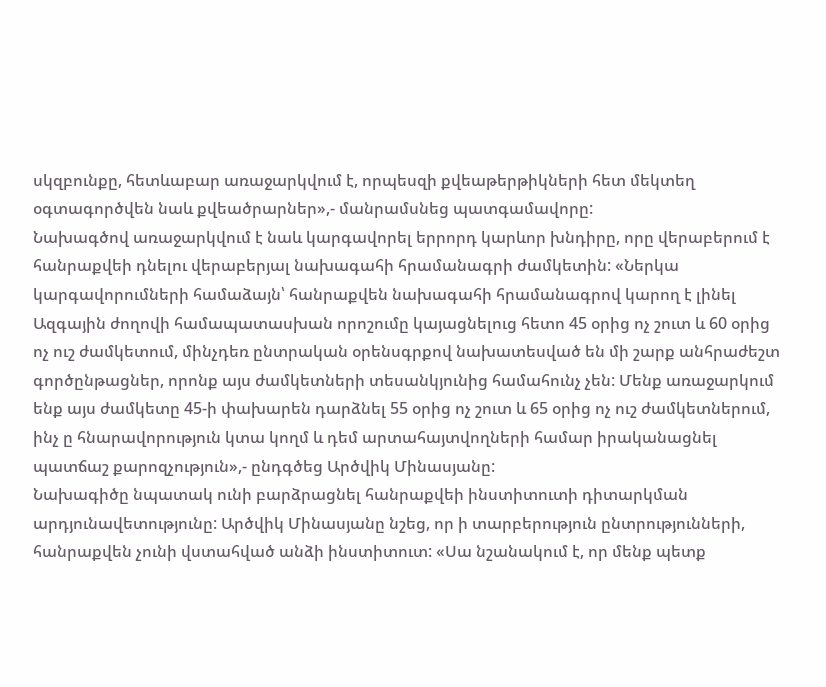սկզբունքը, հետևաբար առաջարկվում է, որպեսզի քվեաթերթիկների հետ մեկտեղ օգտագործվեն նաև քվեածրարներ»,- մանրամսնեց պատգամավորը:
Նախագծով առաջարկվում է նաև կարգավորել երրորդ կարևոր խնդիրը, որը վերաբերում է հանրաքվեի դնելու վերաբերյալ նախագահի հրամանագրի ժամկետին: «Ներկա կարգավորումների համաձայն՝ հանրաքվեն նախագահի հրամանագրով կարող է լինել Ազգային ժողովի համապատասխան որոշումը կայացնելուց հետո 45 օրից ոչ շուտ և 60 օրից ոչ ուշ ժամկետում, մինչդեռ ընտրական օրենսգրքով նախատեսված են մի շարք անհրաժեշտ գործընթացներ, որոնք այս ժամկետների տեսանկյունից համահունչ չեն: Մենք առաջարկում ենք այս ժամկետը 45-ի փախարեն դարձնել 55 օրից ոչ շուտ և 65 օրից ոչ ուշ ժամկետներում, ինչ ը հնարավորություն կտա կողմ և դեմ արտահայտվողների համար իրականացնել պատճաշ քարոզչություն»,- ընդգծեց Արծվիկ Մինասյանը:
Նախագիծը նպատակ ունի բարձրացնել հանրաքվեի ինստիտուտի դիտարկման արդյունավետությունը: Արծվիկ Մինասյանը նշեց, որ ի տարբերություն ընտրությունների, հանրաքվեն չունի վստահված անձի ինստիտուտ: «Սա նշանակում է, որ մենք պետք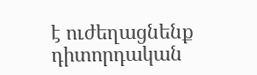է ուժեղացնենք դիտորդական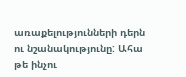առաքելությունների դերն ու նշանակությունը: Ահա թե ինչու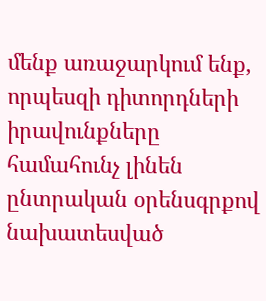մենք առաջարկում ենք, որպեսզի դիտորդների իրավունքները համահունչ լինեն ընտրական օրենսգրքով նախատեսված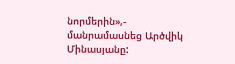նորմերին»,- մանրամասնեց Արծվիկ Մինասյանը: